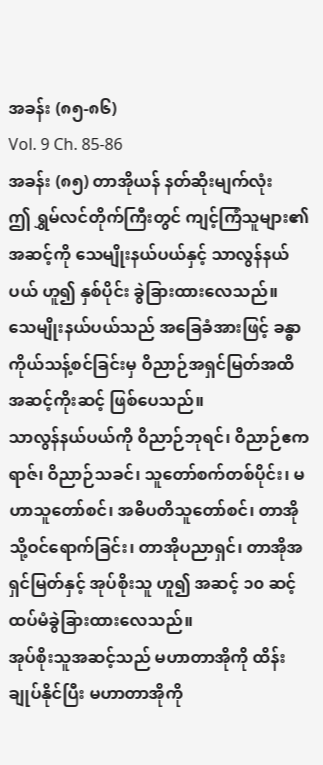အခန်း (၈၅-၈၆)
Vol. 9 Ch. 85-86
အခန်း (၈၅) တာအိုယန် နတ်ဆိုးမျက်လုံး
ဤ ရွှမ်လင်တိုက်ကြီးတွင် ကျင့်ကြံသူများ၏ အဆင့်ကို သေမျိုးနယ်ပယ်နှင့် သာလွန်နယ်ပယ် ဟူ၍ နှစ်ပိုင်း ခွဲခြားထားလေသည်။
သေမျိုးနယ်ပယ်သည် အခြေခံအားဖြင့် ခန္ဓာကိုယ်သန့်စင်ခြင်းမှ ဝိညာဉ်အရှင်မြတ်အထိ အဆင့်ကိုးဆင့် ဖြစ်ပေသည်။
သာလွန်နယ်ပယ်ကို ဝိညာဉ်ဘုရင်၊ ဝိညာဉ်ဧကရာဇ်၊ ဝိညာဉ်သခင်၊ သူတော်စက်တစ်ပိုင်း၊ မဟာသူတော်စင်၊ အဓိပတိသူတော်စင်၊ တာအိုသို့ဝင်ရောက်ခြင်း၊ တာအိုပညာရှင်၊ တာအိုအရှင်မြတ်နှင့် အုပ်စိုးသူ ဟူ၍ အဆင့် ၁၀ ဆင့် ထပ်မံခွဲခြားထားလေသည်။
အုပ်စိုးသူအဆင့်သည် မဟာတာအိုကို ထိန်းချုပ်နိုင်ပြီး မဟာတာအိုကို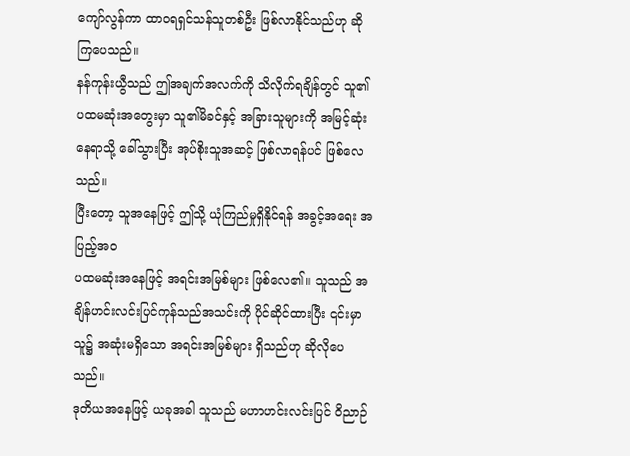ကျော်လွန်ကာ ထာဝရရှင်သန်သူတစ်ဦး ဖြစ်လာနိုင်သည်ဟု ဆိုကြပေသည်။
နန်ကုန်းယွီသည် ဤအချက်အလက်ကို သိလိုက်ရချိန်တွင် သူ၏ ပထမဆုံးအတွေးမှာ သူ၏မိခင်နှင့် အခြားသူများကို အမြင့်ဆုံးနေရာသို့ ခေါ်သွားပြီး အုပ်စိုးသူအဆင့် ဖြစ်လာရန်ပင် ဖြစ်လေသည်။
ပြီးတော့ သူအနေဖြင့် ဤသို့ ယုံကြည်မှုရှိနိုင်ရန် အခွင့်အရေး အပြည့်အဝ
ပထမဆုံးအနေဖြင့် အရင်းအမြစ်များ ဖြစ်လေ၏။ သူသည် အချိန်ဟင်းလင်းပြင်ကုန်သည်အသင်းကို ပိုင်ဆိုင်ထားပြီး ၎င်းမှာ သူ၌ အဆုံးမရှိသော အရင်းအမြစ်များ ရှိသည်ဟု ဆိုလိုပေသည်။
ဒုတိယအနေဖြင့် ယခုအခါ သူသည် မဟာဟင်းလင်းပြင် ဝိညာဉ်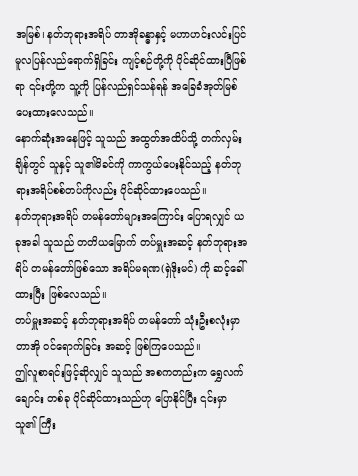အမြစ်၊ နတ်ဘုရားအရိပ် တာအိုခန္ဓာနှင့် မဟာဟင်းလင်းပြင် မူလပြန်လည်ရောက်ရှိခြင်း ကျင့်စဉ်တို့ကို ပိုင်ဆိုင်ထားပြီဖြစ်ရာ ၎င်းတို့က သူ့ကို ပြန်လည်ရှင်သန်ရန် အခြေခံအုတ်မြစ် ပေးထားလေသည်။
နောက်ဆုံးအနေဖြင့် သူသည် အထွတ်အထိပ်သို့ တက်လှမ်းချိန်တွင် သူနှင့် သူ၏မိခင်ကို ကာကွယ်ပေးနိုင်သည့် နတ်ဘုရားအရိပ်စစ်တပ်ကိုလည်း ပိုင်ဆိုင်ထားပေသည်။
နတ်ဘုရားအရိပ် တမန်တော်များအကြောင်း ပြောရလျှင် ယခုအခါ သူသည် တတိယမြောက် တပ်မှူးအဆင့် နတ်ဘုရားအရိပ် တမန်တော်ဖြစ်သော အရိပ်မရဏ(ရှဲဒိုးမင်) ကို ဆင့်ခေါ်ထားပြီး ဖြစ်လေသည်။
တပ်မှူးအဆင့် နတ်ဘုရားအရိပ် တမန်တော် သုံးဦးစလုံးမှာ တာအို ဝင်ရောက်ခြင်း အဆင့် ဖြစ်ကြပေသည်။
ဤလူစာရင်းဖြင့်ဆိုလျှင် သူသည် အစကတည်းက ရွှေလက်ချောင်း တစ်ခု ပိုင်ဆိုင်ထားသည်ဟု ပြောနိုင်ပြီး ၎င်းမှာ သူ၏ ကြီး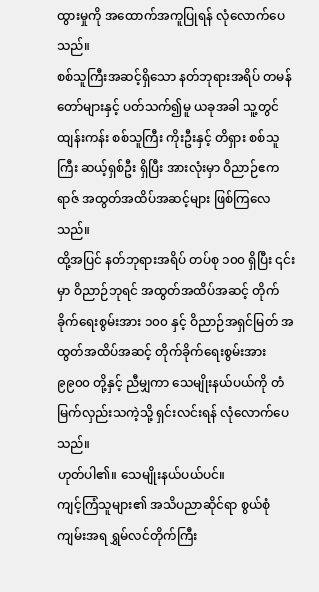ထွားမှုကို အထောက်အကူပြုရန် လုံလောက်ပေသည်။
စစ်သူကြီးအဆင့်ရှိသော နတ်ဘုရားအရိပ် တမန်တော်များနှင့် ပတ်သက်၍မူ ယခုအခါ သူ့တွင် ထျန်းကန်း စစ်သူကြီး ကိုးဦးနှင့် တိရှား စစ်သူကြီး ဆယ့်ရှစ်ဦး ရှိပြီး အားလုံးမှာ ဝိညာဉ်ဧကရာဇ် အထွတ်အထိပ်အဆင့်များ ဖြစ်ကြလေသည်။
ထို့အပြင် နတ်ဘုရားအရိပ် တပ်စု ၁၀၀ ရှိပြီး ၎င်းမှာ ဝိညာဉ်ဘုရင် အထွတ်အထိပ်အဆင့် တိုက်ခိုက်ရေးစွမ်းအား ၁၀၀ နှင့် ဝိညာဉ်အရှင်မြတ် အထွတ်အထိပ်အဆင့် တိုက်ခိုက်ရေးစွမ်းအား ၉၉၀၀ တို့နှင့် ညီမျှကာ သေမျိုးနယ်ပယ်ကို တံမြက်လှည်းသကဲ့သို့ ရှင်းလင်းရန် လုံလောက်ပေသည်။
ဟုတ်ပါ၏။ သေမျိုးနယ်ပယ်ပင်။
ကျင့်ကြံသူများ၏ အသိပညာဆိုင်ရာ စွယ်စုံကျမ်းအရ ရွှမ်လင်တိုက်ကြီး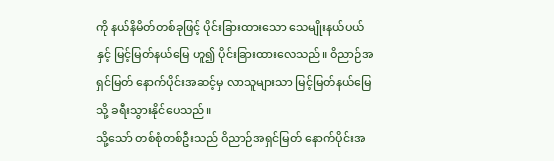ကို နယ်နိမိတ်တစ်ခုဖြင့် ပိုင်းခြားထားသော သေမျိုးနယ်ပယ်နှင့် မြင့်မြတ်နယ်မြေ ဟူ၍ ပိုင်းခြားထားလေသည်။ ဝိညာဉ်အရှင်မြတ် နောက်ပိုင်းအဆင့်မှ လာသူများသာ မြင့်မြတ်နယ်မြေသို့ ခရီးသွားနိုင်ပေသည်။
သို့သော် တစ်စုံတစ်ဦးသည် ဝိညာဉ်အရှင်မြတ် နောက်ပိုင်းအ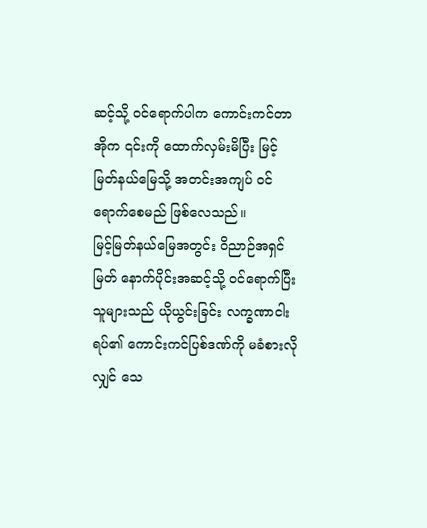ဆင့်သို့ ဝင်ရောက်ပါက ကောင်းကင်တာအိုက ၎င်းကို ထောက်လှမ်းမိပြီး မြင့်မြတ်နယ်မြေသို့ အတင်းအကျပ် ဝင်ရောက်စေမည် ဖြစ်လေသည်။
မြင့်မြတ်နယ်မြေအတွင်း ဝိညာဉ်အရှင်မြတ် နောက်ပိုင်းအဆင့်သို့ ဝင်ရောက်ပြီးသူများသည် ယိုယွင်းခြင်း လက္ခဏာငါးရပ်၏ ကောင်းကင်ပြစ်ဒဏ်ကို မခံစားလိုလျှင် သေ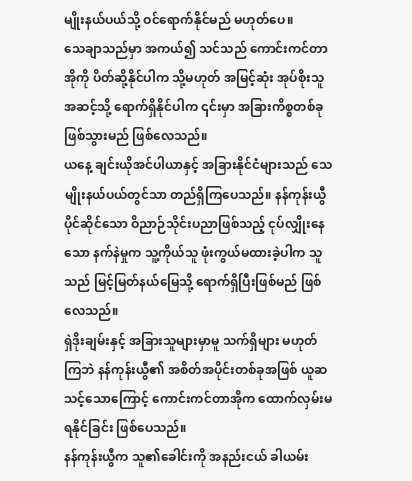မျိုးနယ်ပယ်သို့ ဝင်ရောက်နိုင်မည် မဟုတ်ပေ။
သေချာသည်မှာ အကယ်၍ သင်သည် ကောင်းကင်တာအိုကို ပိတ်ဆို့နိုင်ပါက သို့မဟုတ် အမြင့်ဆုံး အုပ်စိုးသူအဆင့်သို့ ရောက်ရှိနိုင်ပါက ၎င်းမှာ အခြားကိစ္စတစ်ခု ဖြစ်သွားမည် ဖြစ်လေသည်။
ယနေ့ ချင်းယိုအင်ပါယာနှင့် အခြားနိုင်ငံများသည် သေမျိုးနယ်ပယ်တွင်သာ တည်ရှိကြပေသည်။ နန်ကုန်းယွီ ပိုင်ဆိုင်သော ဝိညာဉ်သိုင်းပညာဖြစ်သည့် ငုပ်လျှိုးနေသော နက်နဲမှုက သူ့ကိုယ်သူ ဖုံးကွယ်မထားခဲ့ပါက သူသည် မြင့်မြတ်နယ်မြေသို့ ရောက်ရှိပြီးဖြစ်မည် ဖြစ်လေသည်။
ရှဲဒိုးချမ်းနှင့် အခြားသူများမှာမူ သက်ရှိများ မဟုတ်ကြဘဲ နန်ကုန်းယွီ၏ အစိတ်အပိုင်းတစ်ခုအဖြစ် ယူဆသင့်သောကြောင့် ကောင်းကင်တာအိုက ထောက်လှမ်းမရနိုင်ခြင်း ဖြစ်ပေသည်။
နန်ကုန်းယွီက သူ၏ခေါင်းကို အနည်းငယ် ခါယမ်း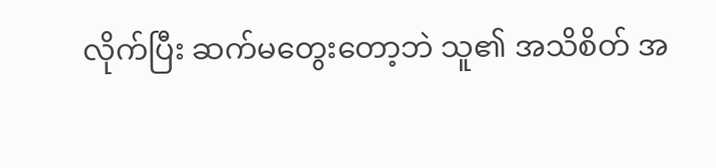လိုက်ပြီး ဆက်မတွေးတော့ဘဲ သူ၏ အသိစိတ် အ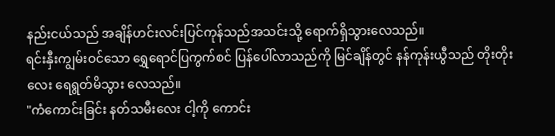နည်းငယ်သည် အချိန်ဟင်းလင်းပြင်ကုန်သည်အသင်းသို့ ရောက်ရှိသွားလေသည်။
ရင်းနှီးကျွမ်းဝင်သော ရွှေရောင်ပြကွက်စင် ပြန်ပေါ်လာသည်ကို မြင်ချိန်တွင် နန်ကုန်းယွီသည် တိုးတိုးလေး ရေရွတ်မိသွား လေသည်။
"ကံကောင်းခြင်း နတ်သမီးလေး ငါ့ကို ကောင်း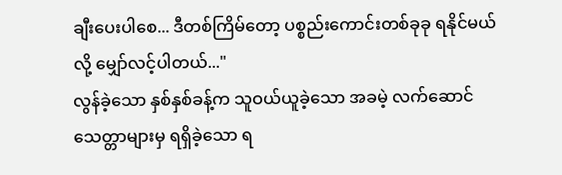ချီးပေးပါစေ... ဒီတစ်ကြိမ်တော့ ပစ္စည်းကောင်းတစ်ခုခု ရနိုင်မယ်လို့ မျှော်လင့်ပါတယ်..."
လွန်ခဲ့သော နှစ်နှစ်ခန့်က သူဝယ်ယူခဲ့သော အခမဲ့ လက်ဆောင်သေတ္တာများမှ ရရှိခဲ့သော ရ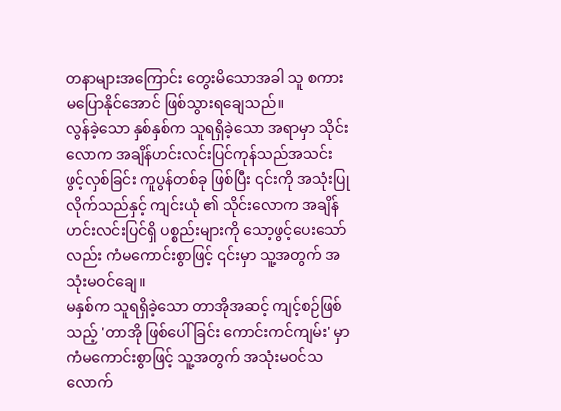တနာများအကြောင်း တွေးမိသောအခါ သူ စကားမပြောနိုင်အောင် ဖြစ်သွားရချေသည်။
လွန်ခဲ့သော နှစ်နှစ်က သူရရှိခဲ့သော အရာမှာ သိုင်းလောက အချိန်ဟင်းလင်းပြင်ကုန်သည်အသင်း ဖွင့်လှစ်ခြင်း ကူပွန်တစ်ခု ဖြစ်ပြီး ၎င်းကို အသုံးပြုလိုက်သည်နှင့် ကျင်းယုံ ၏ သိုင်းလောက အချိန်ဟင်းလင်းပြင်ရှိ ပစ္စည်းများကို သော့ဖွင့်ပေးသော်လည်း ကံမကောင်းစွာဖြင့် ၎င်းမှာ သူ့အတွက် အသုံးမဝင်ချေ။
မနှစ်က သူရရှိခဲ့သော တာအိုအဆင့် ကျင့်စဉ်ဖြစ်သည့် 'တာအို ဖြစ်ပေါ်ခြင်း ကောင်းကင်ကျမ်း' မှာ ကံမကောင်းစွာဖြင့် သူ့အတွက် အသုံးမဝင်သလောက်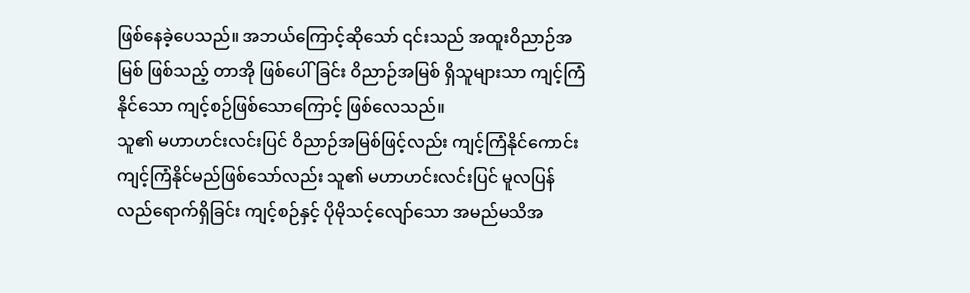ဖြစ်နေခဲ့ပေသည်။ အဘယ်ကြောင့်ဆိုသော် ၎င်းသည် အထူးဝိညာဉ်အမြစ် ဖြစ်သည့် တာအို ဖြစ်ပေါ်ခြင်း ဝိညာဉ်အမြစ် ရှိသူများသာ ကျင့်ကြံနိုင်သော ကျင့်စဉ်ဖြစ်သောကြောင့် ဖြစ်လေသည်။
သူ၏ မဟာဟင်းလင်းပြင် ဝိညာဉ်အမြစ်ဖြင့်လည်း ကျင့်ကြံနိုင်ကောင်း ကျင့်ကြံနိုင်မည်ဖြစ်သော်လည်း သူ၏ မဟာဟင်းလင်းပြင် မူလပြန်လည်ရောက်ရှိခြင်း ကျင့်စဉ်နှင့် ပိုမိုသင့်လျော်သော အမည်မသိအ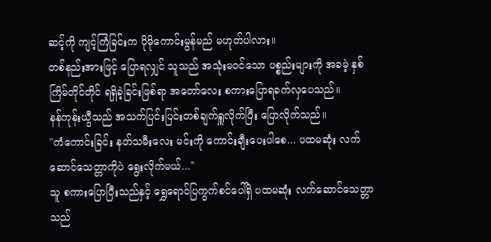ဆင့်ကို ကျင့်ကြံခြင်းက ပိုမိုကောင်းမွန်မည် မဟုတ်ပါလား။
တစ်နည်းအားဖြင့် ပြောရလျှင် သူသည် အသုံးမဝင်သော ပစ္စည်းများကို အခမဲ့ နှစ်ကြိမ်တိုင်တိုင် ရရှိခဲ့ခြင်းဖြစ်ရာ အတော်လေး စကားပြောရခက်လှပေသည်။
နန်ကုန်းယွီသည် အသက်ပြင်းပြင်းတစ်ချက်ရှူလိုက်ပြီး ပြောလိုက်သည်။
"ကံကောင်းခြင်း နတ်သမီးလေး မင်းကို ကောင်းချီးပေးပါစေ... ပထမဆုံး လက်ဆောင်သေတ္တာကိုပဲ ရွေးလိုက်မယ်..."
သူ စကားပြောပြီးသည်နှင့် ရွှေရောင်ပြကွက်စင်ပေါ်ရှိ ပထမဆုံး လက်ဆောင်သေတ္တာသည်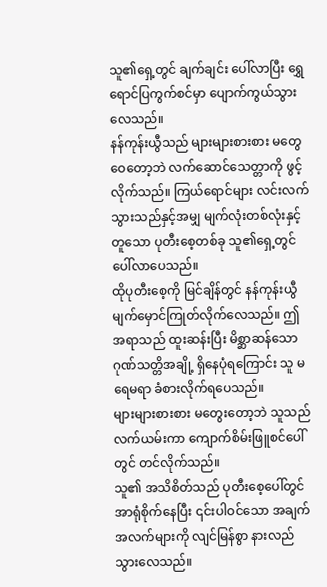သူ၏ရှေ့တွင် ချက်ချင်း ပေါ်လာပြီး ရွှေရောင်ပြကွက်စင်မှာ ပျောက်ကွယ်သွားလေသည်။
နန်ကုန်းယွီသည် များများစားစား မတွေဝေတော့ဘဲ လက်ဆောင်သေတ္တာကို ဖွင့်လိုက်သည်။ ကြယ်ရောင်များ လင်းလက်သွားသည်နှင့်အမျှ မျက်လုံးတစ်လုံးနှင့် တူသော ပုတီးစေ့တစ်ခု သူ၏ရှေ့တွင် ပေါ်လာပေသည်။
ထိုပုတီးစေ့ကို မြင်ချိန်တွင် နန်ကုန်းယွီ မျက်မှောင်ကြုတ်လိုက်လေသည်။ ဤအရာသည် ထူးဆန်းပြီး မိစ္ဆာဆန်သော ဂုဏ်သတ္တိအချို့ ရှိနေပုံရကြောင်း သူ မရေမရာ ခံစားလိုက်ရပေသည်။
များများစားစား မတွေးတော့ဘဲ သူသည် လက်ယမ်းကာ ကျောက်စိမ်းဖြူစင်ပေါ်တွင် တင်လိုက်သည်။
သူ၏ အသိစိတ်သည် ပုတီးစေ့ပေါ်တွင် အာရုံစိုက်နေပြီး ၎င်းပါဝင်သော အချက်အလက်များကို လျင်မြန်စွာ နားလည်သွားလေသည်။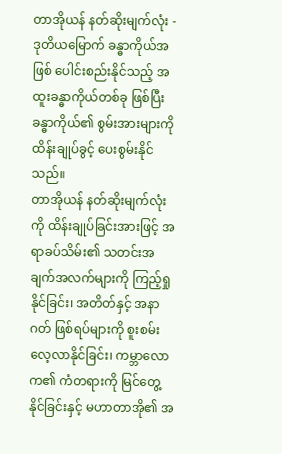တာအိုယန် နတ်ဆိုးမျက်လုံး - ဒုတိယမြောက် ခန္ဓာကိုယ်အဖြစ် ပေါင်းစည်းနိုင်သည့် အထူးခန္ဓာကိုယ်တစ်ခု ဖြစ်ပြီး ခန္ဓာကိုယ်၏ စွမ်းအားများကို ထိန်းချုပ်ခွင့် ပေးစွမ်းနိုင်သည်။
တာအိုယန် နတ်ဆိုးမျက်လုံးကို ထိန်းချုပ်ခြင်းအားဖြင့် အရာခပ်သိမ်း၏ သတင်းအချက်အလက်များကို ကြည့်ရှုနိုင်ခြင်း၊ အတိတ်နှင့် အနာဂတ် ဖြစ်ရပ်များကို စူးစမ်းလေ့လာနိုင်ခြင်း၊ ကမ္ဘာလောက၏ ကံတရားကို မြင်တွေ့နိုင်ခြင်းနှင့် မဟာတာအို၏ အ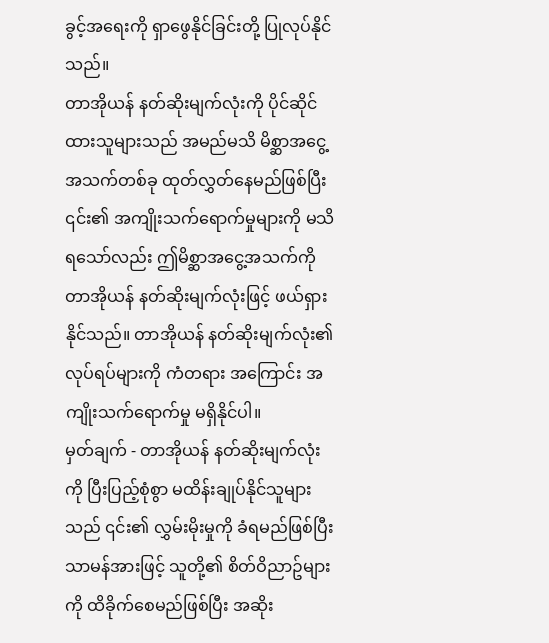ခွင့်အရေးကို ရှာဖွေနိုင်ခြင်းတို့ ပြုလုပ်နိုင်သည်။
တာအိုယန် နတ်ဆိုးမျက်လုံးကို ပိုင်ဆိုင်ထားသူများသည် အမည်မသိ မိစ္ဆာအငွေ့အသက်တစ်ခု ထုတ်လွှတ်နေမည်ဖြစ်ပြီး ၎င်း၏ အကျိုးသက်ရောက်မှုများကို မသိရသော်လည်း ဤမိစ္ဆာအငွေ့အသက်ကို တာအိုယန် နတ်ဆိုးမျက်လုံးဖြင့် ဖယ်ရှားနိုင်သည်။ တာအိုယန် နတ်ဆိုးမျက်လုံး၏ လုပ်ရပ်များကို ကံတရား အကြောင်း အကျိုးသက်ရောက်မှု မရှိနိုင်ပါ။
မှတ်ချက် - တာအိုယန် နတ်ဆိုးမျက်လုံးကို ပြီးပြည့်စုံစွာ မထိန်းချုပ်နိုင်သူများသည် ၎င်း၏ လွှမ်းမိုးမှုကို ခံရမည်ဖြစ်ပြီး သာမန်အားဖြင့် သူတို့၏ စိတ်ဝိညာဥ်များကို ထိခိုက်စေမည်ဖြစ်ပြီး အဆိုး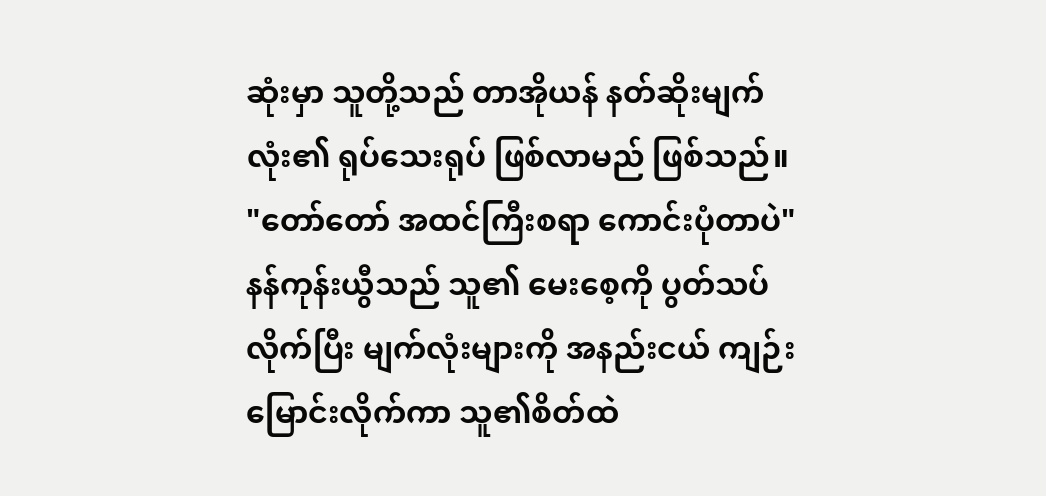ဆုံးမှာ သူတို့သည် တာအိုယန် နတ်ဆိုးမျက်လုံး၏ ရုပ်သေးရုပ် ဖြစ်လာမည် ဖြစ်သည်။
"တော်တော် အထင်ကြီးစရာ ကောင်းပုံတာပဲ"
နန်ကုန်းယွီသည် သူ၏ မေးစေ့ကို ပွတ်သပ်လိုက်ပြီး မျက်လုံးများကို အနည်းငယ် ကျဉ်းမြောင်းလိုက်ကာ သူ၏စိတ်ထဲ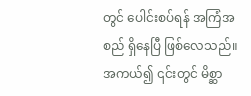တွင် ပေါင်းစပ်ရန် အကြံအစည် ရှိနေပြီ ဖြစ်လေသည်။
အကယ်၍ ၎င်းတွင် မိစ္ဆာ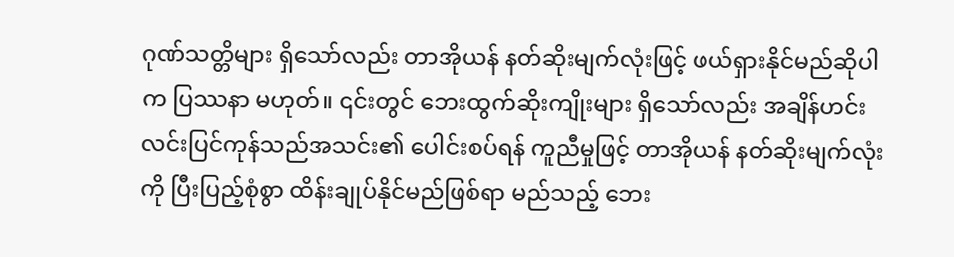ဂုဏ်သတ္တိများ ရှိသော်လည်း တာအိုယန် နတ်ဆိုးမျက်လုံးဖြင့် ဖယ်ရှားနိုင်မည်ဆိုပါက ပြဿနာ မဟုတ်။ ၎င်းတွင် ဘေးထွက်ဆိုးကျိုးများ ရှိသော်လည်း အချိန်ဟင်းလင်းပြင်ကုန်သည်အသင်း၏ ပေါင်းစပ်ရန် ကူညီမှုဖြင့် တာအိုယန် နတ်ဆိုးမျက်လုံးကို ပြီးပြည့်စုံစွာ ထိန်းချုပ်နိုင်မည်ဖြစ်ရာ မည်သည့် ဘေး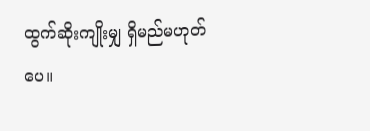ထွက်ဆိုးကျိုးမျှ ရှိမည်မဟုတ်ပေ။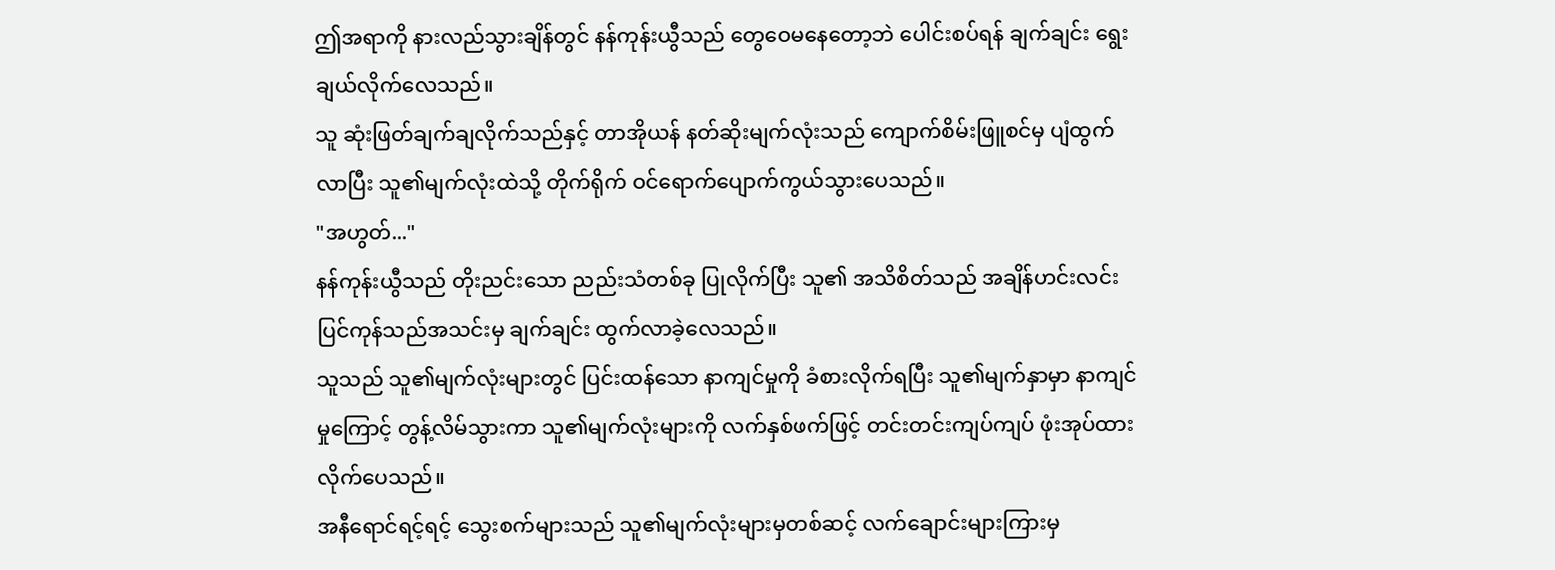ဤအရာကို နားလည်သွားချိန်တွင် နန်ကုန်းယွီသည် တွေဝေမနေတော့ဘဲ ပေါင်းစပ်ရန် ချက်ချင်း ရွေးချယ်လိုက်လေသည်။
သူ ဆုံးဖြတ်ချက်ချလိုက်သည်နှင့် တာအိုယန် နတ်ဆိုးမျက်လုံးသည် ကျောက်စိမ်းဖြူစင်မှ ပျံထွက်လာပြီး သူ၏မျက်လုံးထဲသို့ တိုက်ရိုက် ဝင်ရောက်ပျောက်ကွယ်သွားပေသည်။
"အဟွတ်..."
နန်ကုန်းယွီသည် တိုးညင်းသော ညည်းသံတစ်ခု ပြုလိုက်ပြီး သူ၏ အသိစိတ်သည် အချိန်ဟင်းလင်းပြင်ကုန်သည်အသင်းမှ ချက်ချင်း ထွက်လာခဲ့လေသည်။
သူသည် သူ၏မျက်လုံးများတွင် ပြင်းထန်သော နာကျင်မှုကို ခံစားလိုက်ရပြီး သူ၏မျက်နှာမှာ နာကျင်မှုကြောင့် တွန့်လိမ်သွားကာ သူ၏မျက်လုံးများကို လက်နှစ်ဖက်ဖြင့် တင်းတင်းကျပ်ကျပ် ဖုံးအုပ်ထားလိုက်ပေသည်။
အနီရောင်ရင့်ရင့် သွေးစက်များသည် သူ၏မျက်လုံးများမှတစ်ဆင့် လက်ချောင်းများကြားမှ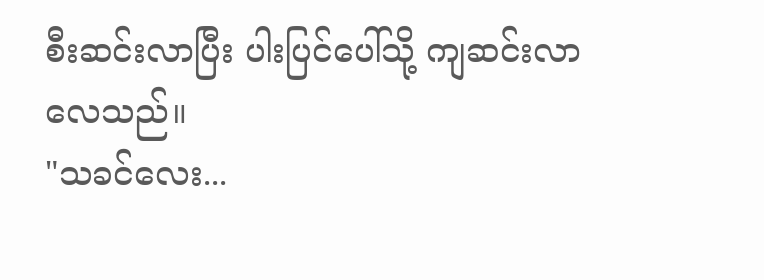စီးဆင်းလာပြီး ပါးပြင်ပေါ်သို့ ကျဆင်းလာလေသည်။
"သခင်လေး...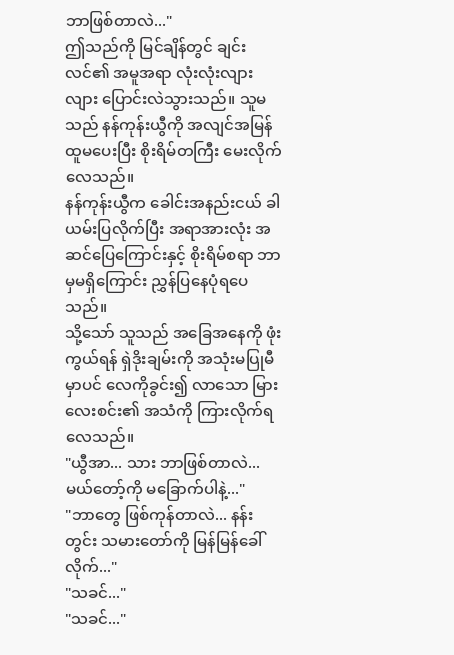ဘာဖြစ်တာလဲ..."
ဤသည်ကို မြင်ချိန်တွင် ချင်းလင်၏ အမူအရာ လုံးလုံးလျားလျား ပြောင်းလဲသွားသည်။ သူမသည် နန်ကုန်းယွီကို အလျင်အမြန် ထူမပေးပြီး စိုးရိမ်တကြီး မေးလိုက်လေသည်။
နန်ကုန်းယွီက ခေါင်းအနည်းငယ် ခါယမ်းပြလိုက်ပြီး အရာအားလုံး အဆင်ပြေကြောင်းနှင့် စိုးရိမ်စရာ ဘာမှမရှိကြောင်း ညွှန်ပြနေပုံရပေသည်။
သို့သော် သူသည် အခြေအနေကို ဖုံးကွယ်ရန် ရှဲဒိုးချမ်းကို အသုံးမပြုမီမှာပင် လေကိုခွင်း၍ လာသော မြားလေးစင်း၏ အသံကို ကြားလိုက်ရလေသည်။
"ယွီအာ... သား ဘာဖြစ်တာလဲ... မယ်တော့်ကို မခြောက်ပါနဲ့..."
"ဘာတွေ ဖြစ်ကုန်တာလဲ... နန်းတွင်း သမားတော်ကို မြန်မြန်ခေါ်လိုက်..."
"သခင်..."
"သခင်..."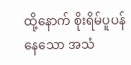ထို့နောက် စိုးရိမ်ပူပန်နေသော အသံ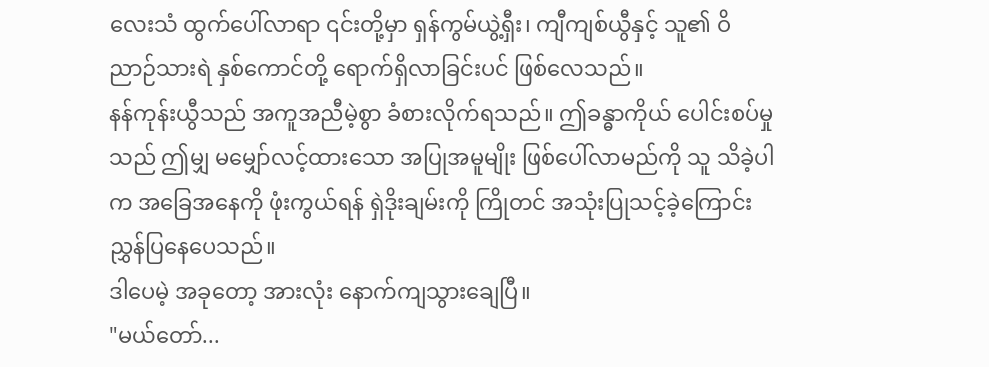လေးသံ ထွက်ပေါ်လာရာ ၎င်းတို့မှာ ရှန်ကွမ်ယွဲ့ရှီး၊ ကျီကျစ်ယွီနှင့် သူ၏ ဝိညာဉ်သားရဲ နှစ်ကောင်တို့ ရောက်ရှိလာခြင်းပင် ဖြစ်လေသည်။
နန်ကုန်းယွီသည် အကူအညီမဲ့စွာ ခံစားလိုက်ရသည်။ ဤခန္ဓာကိုယ် ပေါင်းစပ်မှုသည် ဤမျှ မမျှော်လင့်ထားသော အပြုအမူမျိုး ဖြစ်ပေါ်လာမည်ကို သူ သိခဲ့ပါက အခြေအနေကို ဖုံးကွယ်ရန် ရှဲဒိုးချမ်းကို ကြိုတင် အသုံးပြုသင့်ခဲ့ကြောင်း ညွှန်ပြနေပေသည်။
ဒါပေမဲ့ အခုတော့ အားလုံး နောက်ကျသွားချေပြီ။
"မယ်တော်...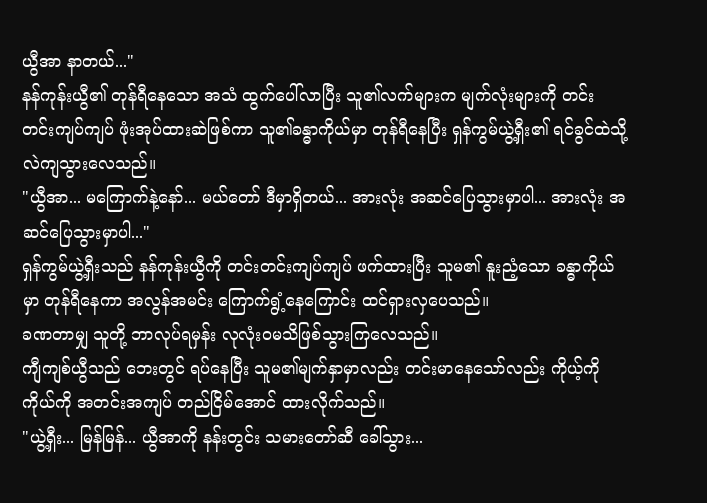ယွီအာ နာတယ်..."
နန်ကုန်းယွီ၏ တုန်ရီနေသော အသံ ထွက်ပေါ်လာပြီး သူ၏လက်များက မျက်လုံးများကို တင်းတင်းကျပ်ကျပ် ဖုံးအုပ်ထားဆဲဖြစ်ကာ သူ၏ခန္ဓာကိုယ်မှာ တုန်ရီနေပြီး ရှန်ကွမ်ယွဲ့ရှီး၏ ရင်ခွင်ထဲသို့ လဲကျသွားလေသည်။
"ယွီအာ... မကြောက်နဲ့နော်... မယ်တော် ဒီမှာရှိတယ်... အားလုံး အဆင်ပြေသွားမှာပါ... အားလုံး အဆင်ပြေသွားမှာပါ..."
ရှန်ကွမ်ယွဲ့ရှီးသည် နန်ကုန်းယွီကို တင်းတင်းကျပ်ကျပ် ဖက်ထားပြီး သူမ၏ နူးညံ့သော ခန္ဓာကိုယ်မှာ တုန်ရီနေကာ အလွန်အမင်း ကြောက်ရွံ့နေကြောင်း ထင်ရှားလှပေသည်။
ခဏတာမျှ သူတို့ ဘာလုပ်ရမှန်း လုလုံးဝမသိဖြစ်သွားကြလေသည်။
ကျီကျစ်ယွီသည် ဘေးတွင် ရပ်နေပြီး သူမ၏မျက်နှာမှာလည်း တင်းမာနေသော်လည်း ကိုယ့်ကိုကိုယ်ကို အတင်းအကျပ် တည်ငြိမ်အောင် ထားလိုက်သည်။
"ယွဲ့ရှီး... မြန်မြန်... ယွီအာကို နန်းတွင်း သမားတော်ဆီ ခေါ်သွား...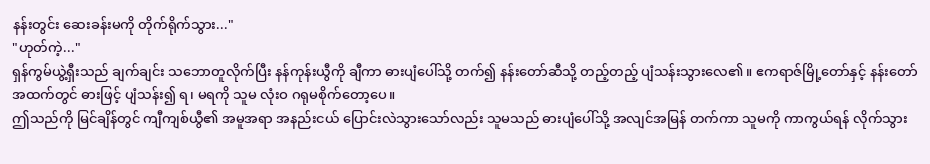နန်းတွင်း ဆေးခန်းမကို တိုက်ရိုက်သွား..."
"ဟုတ်ကဲ့..."
ရှန်ကွမ်ယွဲ့ရှီးသည် ချက်ချင်း သဘောတူလိုက်ပြီး နန်ကုန်းယွီကို ချီကာ ဓားပျံပေါ်သို့ တက်၍ နန်းတော်ဆီသို့ တည့်တည့် ပျံသန်းသွားလေ၏။ ဧကရာဇ်မြို့တော်နှင့် နန်းတော်အထက်တွင် ဓားဖြင့် ပျံသန်း၍ ရ၊ မရကို သူမ လုံးဝ ဂရုမစိုက်တော့ပေ။
ဤသည်ကို မြင်ချိန်တွင် ကျီကျစ်ယွီ၏ အမူအရာ အနည်းငယ် ပြောင်းလဲသွားသော်လည်း သူမသည် ဓားပျံပေါ်သို့ အလျင်အမြန် တက်ကာ သူမကို ကာကွယ်ရန် လိုက်သွား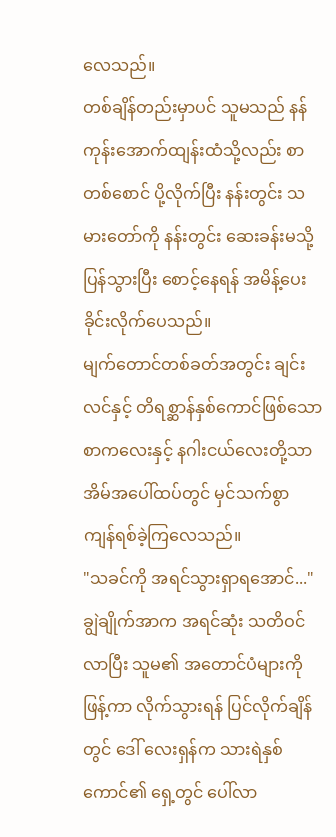လေသည်။
တစ်ချိန်တည်းမှာပင် သူမသည် နန်ကုန်းအောက်ထျန်းထံသို့လည်း စာတစ်စောင် ပို့လိုက်ပြီး နန်းတွင်း သမားတော်ကို နန်းတွင်း ဆေးခန်းမသို့ ပြန်သွားပြီး စောင့်နေရန် အမိန့်ပေးခိုင်းလိုက်ပေသည်။
မျက်တောင်တစ်ခတ်အတွင်း ချင်းလင်နှင့် တိရစ္ဆာန်နှစ်ကောင်ဖြစ်သော စာကလေးနှင့် နဂါးငယ်လေးတို့သာ အိမ်အပေါ်ထပ်တွင် မှင်သက်စွာ ကျန်ရစ်ခဲ့ကြလေသည်။
"သခင်ကို အရင်သွားရှာရအောင်..."
ချွဲချိုက်အာက အရင်ဆုံး သတိဝင်လာပြီး သူမ၏ အတောင်ပံများကို ဖြန့်ကာ လိုက်သွားရန် ပြင်လိုက်ချိန်တွင် ဒေါ် လေးရှန်က သားရဲနှစ်ကောင်၏ ရှေ့တွင် ပေါ်လာ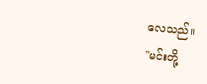လေသည်။
"မင်းတို့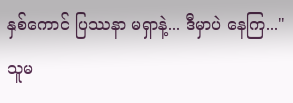နှစ်ကောင် ပြဿနာ မရှာနဲ့... ဒီမှာပဲ နေကြ..."
သူမ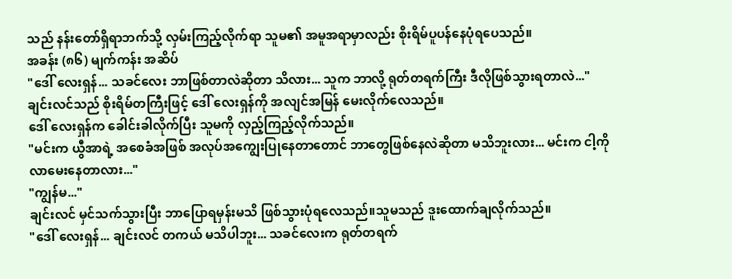သည် နန်းတော်ရှိရာဘက်သို့ လှမ်းကြည့်လိုက်ရာ သူမ၏ အမူအရာမှာလည်း စိုးရိမ်ပူပန်နေပုံရပေသည်။
အခန်း (၈၆) မျက်ကန်း အဆိပ်
"ဒေါ် လေးရှန်... သခင်လေး ဘာဖြစ်တာလဲဆိုတာ သိလား... သူက ဘာလို့ ရုတ်တရက်ကြီး ဒီလိုဖြစ်သွားရတာလဲ..."
ချင်းလင်သည် စိုးရိမ်တကြီးဖြင့် ဒေါ် လေးရှန်ကို အလျင်အမြန် မေးလိုက်လေသည်။
ဒေါ် လေးရှန်က ခေါင်းခါလိုက်ပြီး သူမကို လှည့်ကြည့်လိုက်သည်။
"မင်းက ယွီအာရဲ့ အစေခံအဖြစ် အလုပ်အကျွေးပြုနေတာတောင် ဘာတွေဖြစ်နေလဲဆိုတာ မသိဘူးလား... မင်းက ငါ့ကို လာမေးနေတာလား..."
"ကျွန်မ..."
ချင်းလင် မှင်သက်သွားပြီး ဘာပြောရမှန်းမသိ ဖြစ်သွားပုံရလေသည်။သူမသည် ဒူးထောက်ချလိုက်သည်။
"ဒေါ် လေးရှန်... ချင်းလင် တကယ် မသိပါဘူး... သခင်လေးက ရုတ်တရက်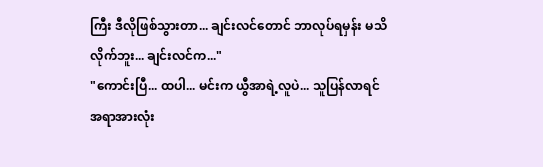ကြီး ဒီလိုဖြစ်သွားတာ... ချင်းလင်တောင် ဘာလုပ်ရမှန်း မသိလိုက်ဘူး... ချင်းလင်က..."
"ကောင်းပြီ... ထပါ... မင်းက ယွီအာရဲ့လူပဲ... သူပြန်လာရင် အရာအားလုံး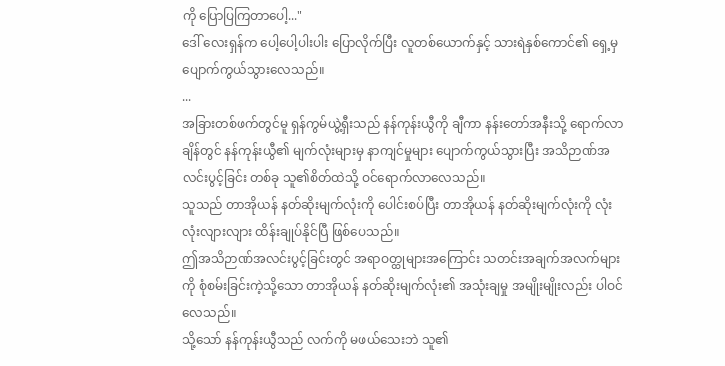ကို ပြောပြကြတာပေါ့..."
ဒေါ် လေးရှန်က ပေါ့ပေါ့ပါးပါး ပြောလိုက်ပြီး လူတစ်ယောက်နှင့် သားရဲနှစ်ကောင်၏ ရှေ့မှ ပျောက်ကွယ်သွားလေသည်။
...
အခြားတစ်ဖက်တွင်မူ ရှန်ကွမ်ယွဲ့ရှီးသည် နန်ကုန်းယွီကို ချီကာ နန်းတော်အနီးသို့ ရောက်လာချိန်တွင် နန်ကုန်းယွီ၏ မျက်လုံးများမှ နာကျင်မှုများ ပျောက်ကွယ်သွားပြီး အသိဉာဏ်အလင်းပွင့်ခြင်း တစ်ခု သူ၏စိတ်ထဲသို့ ဝင်ရောက်လာလေသည်။
သူသည် တာအိုယန် နတ်ဆိုးမျက်လုံးကို ပေါင်းစပ်ပြီး တာအိုယန် နတ်ဆိုးမျက်လုံးကို လုံးလုံးလျားလျား ထိန်းချုပ်နိုင်ပြီ ဖြစ်ပေသည်။
ဤအသိဉာဏ်အလင်းပွင့်ခြင်းတွင် အရာဝတ္ထုများအကြောင်း သတင်းအချက်အလက်များကို စုံစမ်းခြင်းကဲ့သို့သော တာအိုယန် နတ်ဆိုးမျက်လုံး၏ အသုံးချမှု အမျိုးမျိုးလည်း ပါဝင်လေသည်။
သို့သော် နန်ကုန်းယွီသည် လက်ကို မဖယ်သေးဘဲ သူ၏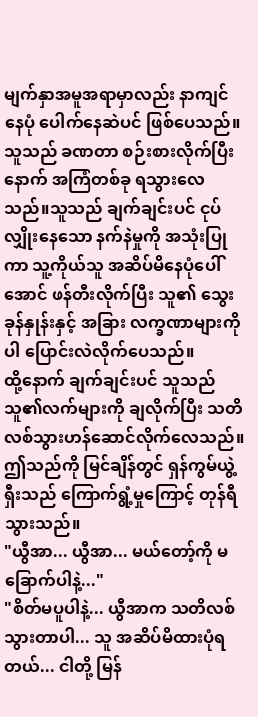မျက်နှာအမူအရာမှာလည်း နာကျင်နေပုံ ပေါက်နေဆဲပင် ဖြစ်ပေသည်။
သူသည် ခဏတာ စဉ်းစားလိုက်ပြီးနောက် အကြံတစ်ခု ရသွားလေသည်။သူသည် ချက်ချင်းပင် ငုပ်လျှိုးနေသော နက်နဲမှုကို အသုံးပြုကာ သူ့ကိုယ်သူ အဆိပ်မိနေပုံပေါ်အောင် ဖန်တီးလိုက်ပြီး သူ၏ သွေးခုန်နှုန်းနှင့် အခြား လက္ခဏာများကိုပါ ပြောင်းလဲလိုက်ပေသည်။
ထို့နောက် ချက်ချင်းပင် သူသည် သူ၏လက်များကို ချလိုက်ပြီး သတိလစ်သွားဟန်ဆောင်လိုက်လေသည်။
ဤသည်ကို မြင်ချိန်တွင် ရှန်ကွမ်ယွဲ့ရှီးသည် ကြောက်ရွံ့မှုကြောင့် တုန်ရီသွားသည်။
"ယွီအာ... ယွီအာ... မယ်တော့်ကို မခြောက်ပါနဲ့..."
"စိတ်မပူပါနဲ့... ယွီအာက သတိလစ်သွားတာပါ... သူ အဆိပ်မိထားပုံရတယ်... ငါတို့ မြန်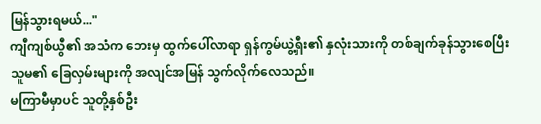မြန်သွားရမယ်..."
ကျီကျစ်ယွီ၏ အသံက ဘေးမှ ထွက်ပေါ်လာရာ ရှန်ကွမ်ယွဲ့ရှီး၏ နှလုံးသားကို တစ်ချက်ခုန်သွားစေပြီး သူမ၏ ခြေလှမ်းများကို အလျင်အမြန် သွက်လိုက်လေသည်။
မကြာမီမှာပင် သူတို့နှစ်ဦး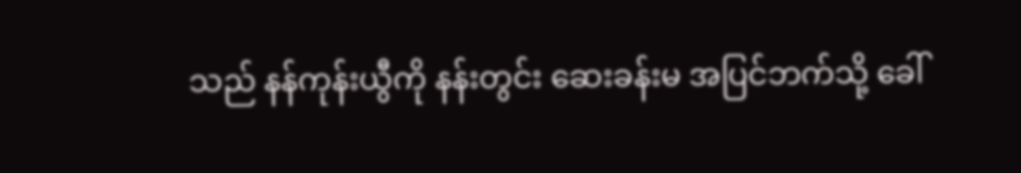သည် နန်ကုန်းယွီကို နန်းတွင်း ဆေးခန်းမ အပြင်ဘက်သို့ ခေါ်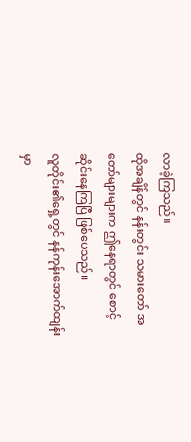လာခဲ့ကြသည်။
ထိုအချိန်တွင် နန်းတွင်း သမားတော် အတော်များများက ဤနေရာတွင် စောင့်ဆိုင်းနေကြပြီ ဖြစ်ပေသည်။
လူတိုင်း၏ရှေ့တွင် နန်ကုန်းအောက်ထျန်းမှာ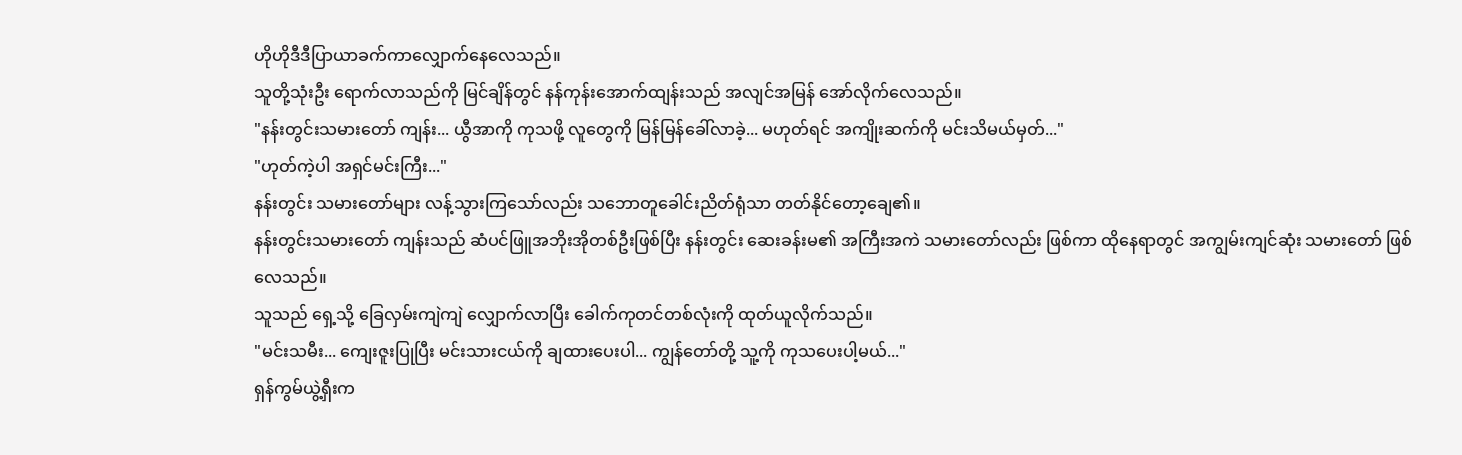ဟိုဟိုဒီဒီပြာယာခက်ကာလျှောက်နေလေသည်။
သူတို့သုံးဦး ရောက်လာသည်ကို မြင်ချိန်တွင် နန်ကုန်းအောက်ထျန်းသည် အလျင်အမြန် အော်လိုက်လေသည်။
"နန်းတွင်းသမားတော် ကျန်း... ယွီအာကို ကုသဖို့ လူတွေကို မြန်မြန်ခေါ်လာခဲ့... မဟုတ်ရင် အကျိုးဆက်ကို မင်းသိမယ်မှတ်..."
"ဟုတ်ကဲ့ပါ အရှင်မင်းကြီး..."
နန်းတွင်း သမားတော်များ လန့်သွားကြသော်လည်း သဘောတူခေါင်းညိတ်ရုံသာ တတ်နိုင်တော့ချေ၏။
နန်းတွင်းသမားတော် ကျန်းသည် ဆံပင်ဖြူအဘိုးအိုတစ်ဦးဖြစ်ပြီး နန်းတွင်း ဆေးခန်းမ၏ အကြီးအကဲ သမားတော်လည်း ဖြစ်ကာ ထိုနေရာတွင် အကျွမ်းကျင်ဆုံး သမားတော် ဖြစ်လေသည်။
သူသည် ရှေ့သို့ ခြေလှမ်းကျဲကျဲ လျှောက်လာပြီး ခေါက်ကုတင်တစ်လုံးကို ထုတ်ယူလိုက်သည်။
"မင်းသမီး... ကျေးဇူးပြုပြီး မင်းသားငယ်ကို ချထားပေးပါ... ကျွန်တော်တို့ သူ့ကို ကုသပေးပါ့မယ်..."
ရှန်ကွမ်ယွဲ့ရှီးက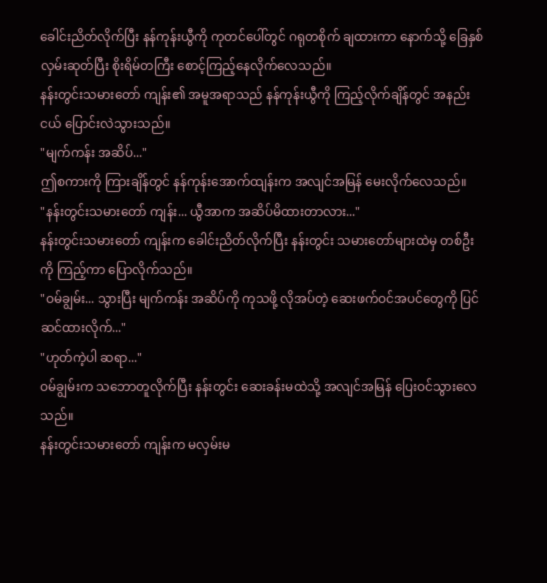ခေါင်းညိတ်လိုက်ပြီး နန်ကုန်းယွီကို ကုတင်ပေါ်တွင် ဂရုတစိုက် ချထားကာ နောက်သို့ ခြေနှစ်လှမ်းဆုတ်ပြီး စိုးရိမ်တကြီး စောင့်ကြည့်နေလိုက်လေသည်။
နန်းတွင်းသမားတော် ကျန်း၏ အမူအရာသည် နန်ကုန်းယွီကို ကြည့်လိုက်ချိန်တွင် အနည်းငယ် ပြောင်းလဲသွားသည်။
"မျက်ကန်း အဆိပ်..."
ဤစကားကို ကြားချိန်တွင် နန်ကုန်းအောက်ထျန်းက အလျင်အမြန် မေးလိုက်လေသည်။
"နန်းတွင်းသမားတော် ကျန်း... ယွီအာက အဆိပ်မိထားတာလား..."
နန်းတွင်းသမားတော် ကျန်းက ခေါင်းညိတ်လိုက်ပြီး နန်းတွင်း သမားတော်များထဲမှ တစ်ဦးကို ကြည့်ကာ ပြောလိုက်သည်။
"ဝမ်ချွမ်း... သွားပြီး မျက်ကန်း အဆိပ်ကို ကုသဖို့ လိုအပ်တဲ့ ဆေးဖက်ဝင်အပင်တွေကို ပြင်ဆင်ထားလိုက်..."
"ဟုတ်ကဲ့ပါ ဆရာ..."
ဝမ်ချွမ်းက သဘောတူလိုက်ပြီး နန်းတွင်း ဆေးခန်းမထဲသို့ အလျင်အမြန် ပြေးဝင်သွားလေသည်။
နန်းတွင်းသမားတော် ကျန်းက မလှမ်းမ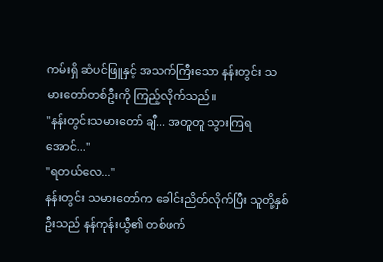ကမ်းရှိ ဆံပင်ဖြူနှင့် အသက်ကြီးသော နန်းတွင်း သမားတော်တစ်ဦးကို ကြည့်လိုက်သည်။
"နန်းတွင်းသမားတော် ချီ... အတူတူ သွားကြရအောင်..."
"ရတယ်လေ..."
နန်းတွင်း သမားတော်က ခေါင်းညိတ်လိုက်ပြီး သူတို့နှစ်ဦးသည် နန်ကုန်းယွီ၏ တစ်ဖက်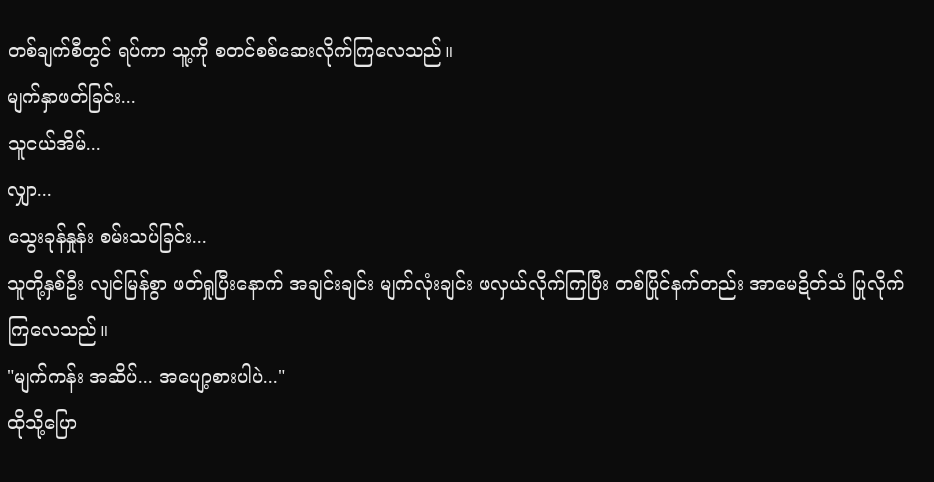တစ်ချက်စီတွင် ရပ်ကာ သူ့ကို စတင်စစ်ဆေးလိုက်ကြလေသည်။
မျက်နှာဖတ်ခြင်း...
သူငယ်အိမ်...
လျှာ...
သွေးခုန်နှုန်း စမ်းသပ်ခြင်း...
သူတို့နှစ်ဦး လျင်မြန်စွာ ဖတ်ရှုပြီးနောက် အချင်းချင်း မျက်လုံးချင်း ဖလှယ်လိုက်ကြပြီး တစ်ပြိုင်နက်တည်း အာမေဍိတ်သံ ပြုလိုက်ကြလေသည်။
"မျက်ကန်း အဆိပ်... အပျော့စားပါပဲ..."
ထိုသို့ပြော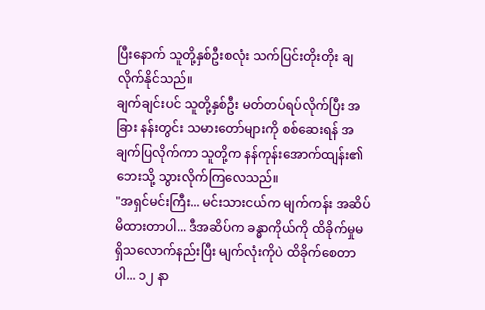ပြီးနောက် သူတို့နှစ်ဦးစလုံး သက်ပြင်းတိုးတိုး ချလိုက်နိုင်သည်။
ချက်ချင်းပင် သူတို့နှစ်ဦး မတ်တပ်ရပ်လိုက်ပြီး အခြား နန်းတွင်း သမားတော်များကို စစ်ဆေးရန် အချက်ပြလိုက်ကာ သူတို့က နန်ကုန်းအောက်ထျန်း၏ ဘေးသို့ သွားလိုက်ကြလေသည်။
"အရှင်မင်းကြီး... မင်းသားငယ်က မျက်ကန်း အဆိပ် မိထားတာပါ... ဒီအဆိပ်က ခန္ဓာကိုယ်ကို ထိခိုက်မှုမရှိသလောက်နည်းပြီး မျက်လုံးကိုပဲ ထိခိုက်စေတာပါ... ၁၂ နာ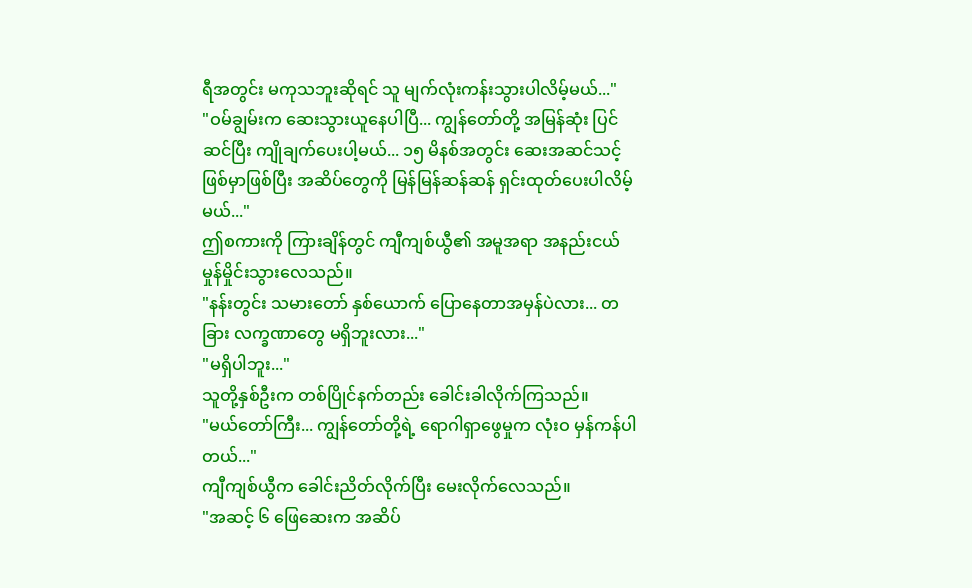ရီအတွင်း မကုသဘူးဆိုရင် သူ မျက်လုံးကန်းသွားပါလိမ့်မယ်..."
"ဝမ်ချွမ်းက ဆေးသွားယူနေပါပြီ... ကျွန်တော်တို့ အမြန်ဆုံး ပြင်ဆင်ပြီး ကျိုချက်ပေးပါ့မယ်... ၁၅ မိနစ်အတွင်း ဆေးအဆင်သင့်ဖြစ်မှာဖြစ်ပြီး အဆိပ်တွေကို မြန်မြန်ဆန်ဆန် ရှင်းထုတ်ပေးပါလိမ့်မယ်..."
ဤစကားကို ကြားချိန်တွင် ကျီကျစ်ယွီ၏ အမူအရာ အနည်းငယ် မှုန်မှိုင်းသွားလေသည်။
"နန်းတွင်း သမားတော် နှစ်ယောက် ပြောနေတာအမှန်ပဲလား... တခြား လက္ခဏာတွေ မရှိဘူးလား..."
"မရှိပါဘူး..."
သူတို့နှစ်ဦးက တစ်ပြိုင်နက်တည်း ခေါင်းခါလိုက်ကြသည်။
"မယ်တော်ကြီး... ကျွန်တော်တို့ရဲ့ ရောဂါရှာဖွေမှုက လုံးဝ မှန်ကန်ပါတယ်..."
ကျီကျစ်ယွီက ခေါင်းညိတ်လိုက်ပြီး မေးလိုက်လေသည်။
"အဆင့် ၆ ဖြေဆေးက အဆိပ်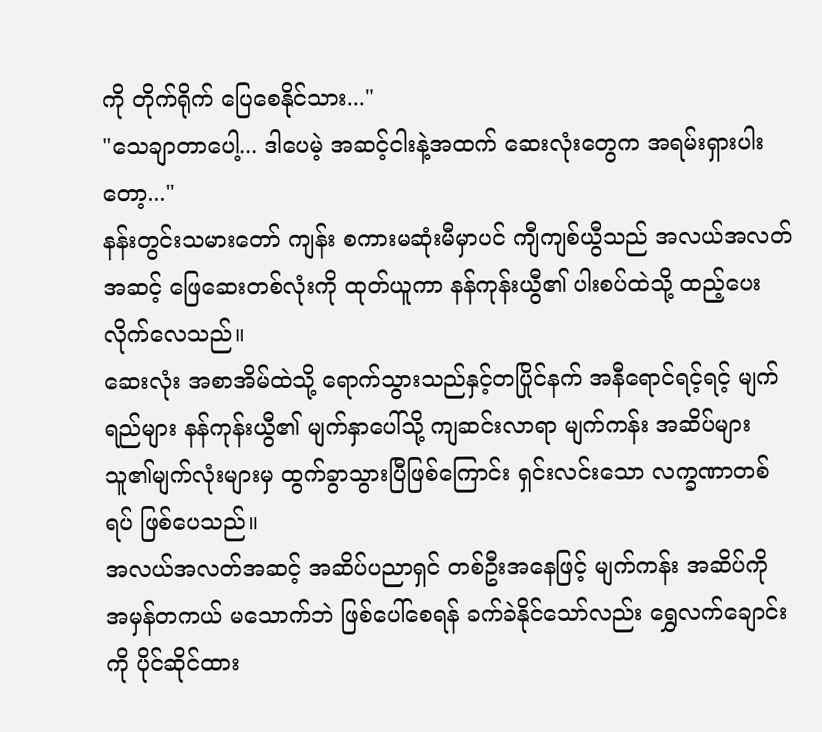ကို တိုက်ရိုက် ပြေစေနိုင်သား..."
"သေချာတာပေါ့... ဒါပေမဲ့ အဆင့်ငါးနဲ့အထက် ဆေးလုံးတွေက အရမ်းရှားပါးတော့..."
နန်းတွင်းသမားတော် ကျန်း စကားမဆုံးမီမှာပင် ကျီကျစ်ယွီသည် အလယ်အလတ်အဆင့် ဖြေဆေးတစ်လုံးကို ထုတ်ယူကာ နန်ကုန်းယွီ၏ ပါးစပ်ထဲသို့ ထည့်ပေးလိုက်လေသည်။
ဆေးလုံး အစာအိမ်ထဲသို့ ရောက်သွားသည်နှင့်တပြိုင်နက် အနီရောင်ရင့်ရင့် မျက်ရည်များ နန်ကုန်းယွီ၏ မျက်နှာပေါ်သို့ ကျဆင်းလာရာ မျက်ကန်း အဆိပ်များ သူ၏မျက်လုံးများမှ ထွက်ခွာသွားပြီဖြစ်ကြောင်း ရှင်းလင်းသော လက္ခဏာတစ်ရပ် ဖြစ်ပေသည်။
အလယ်အလတ်အဆင့် အဆိပ်ပညာရှင် တစ်ဦးအနေဖြင့် မျက်ကန်း အဆိပ်ကို အမှန်တကယ် မသောက်ဘဲ ဖြစ်ပေါ်စေရန် ခက်ခဲနိုင်သော်လည်း ရွှေလက်ချောင်း ကို ပိုင်ဆိုင်ထား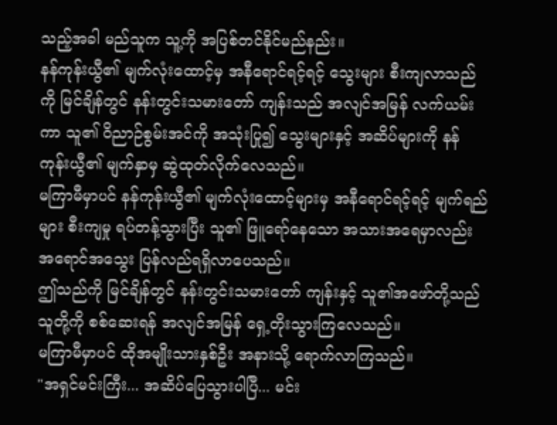သည့်အခါ မည်သူက သူ့ကို အပြစ်တင်နိုင်မည်နည်း။
နန်ကုန်းယွီ၏ မျက်လုံးထောင့်မှ အနီရောင်ရင့်ရင့် သွေးများ စီးကျလာသည်ကို မြင်ချိန်တွင် နန်းတွင်းသမားတော် ကျန်းသည် အလျင်အမြန် လက်ယမ်းကာ သူ၏ ဝိညာဉ်စွမ်းအင်ကို အသုံးပြု၍ သွေးများနှင့် အဆိပ်များကို နန်ကုန်းယွီ၏ မျက်နှာမှ ဆွဲထုတ်လိုက်လေသည်။
မကြာမီမှာပင် နန်ကုန်းယွီ၏ မျက်လုံးထောင့်များမှ အနီရောင်ရင့်ရင့် မျက်ရည်များ စီးကျမှု ရပ်တန့်သွားပြီး သူ၏ ဖြူရော်နေသော အသားအရေမှာလည်း အရောင်အသွေး ပြန်လည်ရရှိလာပေသည်။
ဤသည်ကို မြင်ချိန်တွင် နန်းတွင်းသမားတော် ကျန်းနှင့် သူ၏အဖော်တို့သည် သူတို့ကို စစ်ဆေးရန် အလျင်အမြန် ရှေ့တိုးသွားကြလေသည်။
မကြာမီမှာပင် ထိုအမျိုးသားနှစ်ဦး အနားသို့ ရောက်လာကြသည်။
"အရှင်မင်းကြီး... အဆိပ်ပြေသွားပါပြီ... မင်း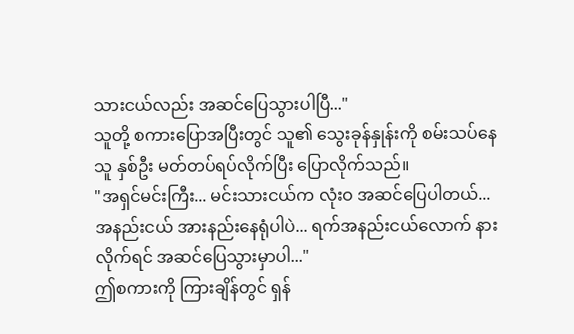သားငယ်လည်း အဆင်ပြေသွားပါပြီ..."
သူတို့ စကားပြောအပြီးတွင် သူ၏ သွေးခုန်နှုန်းကို စမ်းသပ်နေသူ နှစ်ဦး မတ်တပ်ရပ်လိုက်ပြီး ပြောလိုက်သည်။
"အရှင်မင်းကြီး... မင်းသားငယ်က လုံးဝ အဆင်ပြေပါတယ်... အနည်းငယ် အားနည်းနေရုံပါပဲ... ရက်အနည်းငယ်လောက် နားလိုက်ရင် အဆင်ပြေသွားမှာပါ..."
ဤစကားကို ကြားချိန်တွင် ရှန်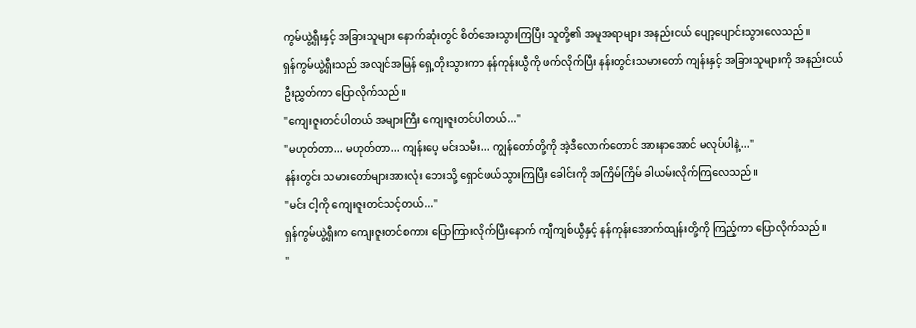ကွမ်ယွဲ့ရှီးနှင့် အခြားသူများ နောက်ဆုံးတွင် စိတ်အေးသွားကြပြီး သူတို့၏ အမူအရာများ အနည်းငယ် ပျော့ပျောင်းသွားလေသည်။
ရှန်ကွမ်ယွဲ့ရှီးသည် အလျင်အမြန် ရှေ့တိုးသွားကာ နန်ကုန်းယွီကို ဖက်လိုက်ပြီး နန်းတွင်းသမားတော် ကျန်းနှင့် အခြားသူများကို အနည်းငယ် ဦးညွှတ်ကာ ပြောလိုက်သည်။
"ကျေးဇူးတင်ပါတယ် အများကြီး ကျေးဇူးတင်ပါတယ်..."
"မဟုတ်တာ... မဟုတ်တာ... ကျန်းပေ့ မင်းသမီး... ကျွန်တော်တို့ကို အဲ့ဒီလောက်တောင် အားနာအောင် မလုပ်ပါနဲ့..."
နန်းတွင်း သမားတော်များအားလုံး ဘေးသို့ ရှောင်ဖယ်သွားကြပြီး ခေါင်းကို အကြိမ်ကြိမ် ခါယမ်းလိုက်ကြလေသည်။
"မင်း ငါ့ကို ကျေးဇူးတင်သင့်တယ်..."
ရှန်ကွမ်ယွဲ့ရှီးက ကျေးဇူးတင်စကား ပြောကြားလိုက်ပြီးနောက် ကျီကျစ်ယွီနှင့် နန်ကုန်းအောက်ထျန်းတို့ကို ကြည့်ကာ ပြောလိုက်သည်။
"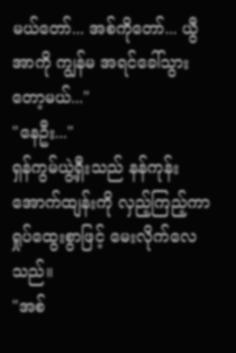မယ်တော်... အစ်ကိုတော်... ယွီအာကို ကျွန်မ အရင်ခေါ်သွားတော့မယ်..."
"နေဦး..."
ရှန်ကွမ်ယွဲ့ရှီးသည် နန်ကုန်းအောက်ထျန်းကို လှည့်ကြည့်ကာ ရှုပ်ထွေးစွာဖြင့် မေးလိုက်လေသည်။
"အစ်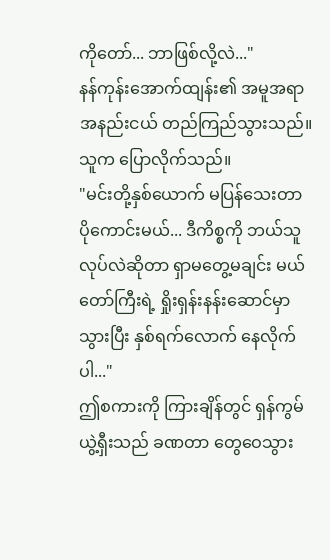ကိုတော်... ဘာဖြစ်လို့လဲ..."
နန်ကုန်းအောက်ထျန်း၏ အမူအရာ အနည်းငယ် တည်ကြည်သွားသည်။ သူက ပြောလိုက်သည်။
"မင်းတို့နှစ်ယောက် မပြန်သေးတာ ပိုကောင်းမယ်... ဒီကိစ္စကို ဘယ်သူလုပ်လဲဆိုတာ ရှာမတွေ့မချင်း မယ်တော်ကြီးရဲ့ ရှိုးရှန်းနန်းဆောင်မှာ သွားပြီး နှစ်ရက်လောက် နေလိုက်ပါ..."
ဤစကားကို ကြားချိန်တွင် ရှန်ကွမ်ယွဲ့ရှီးသည် ခဏတာ တွေဝေသွား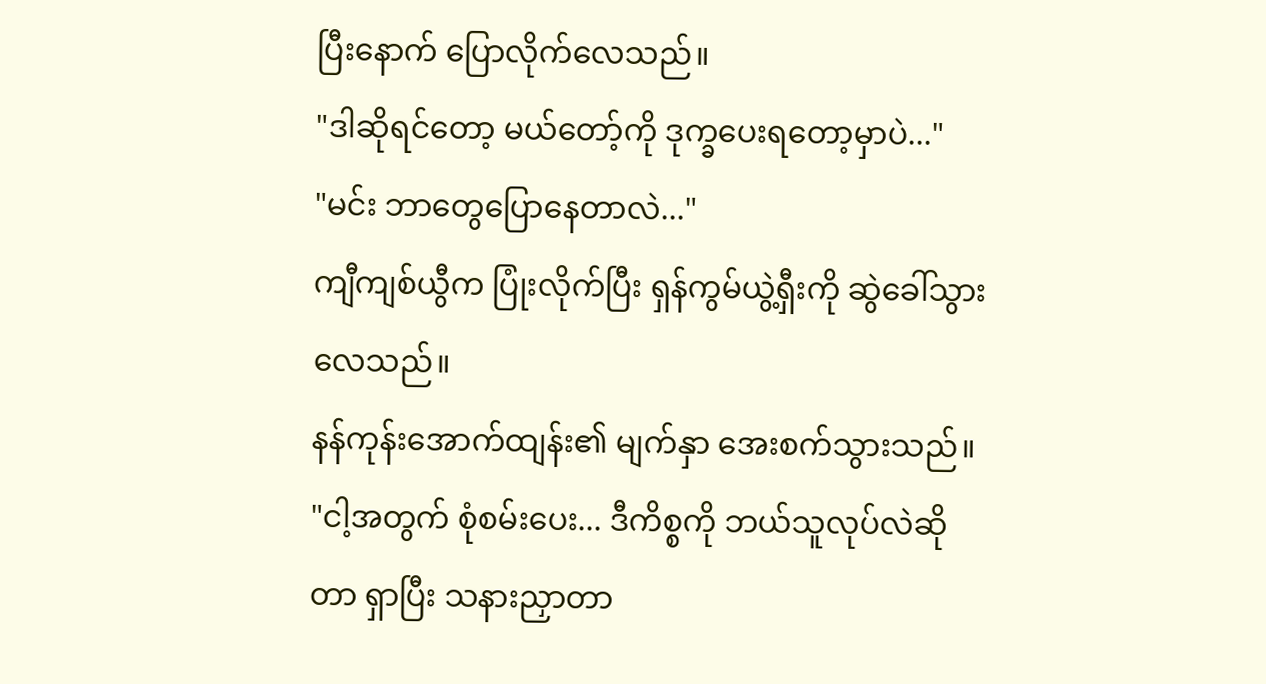ပြီးနောက် ပြောလိုက်လေသည်။
"ဒါဆိုရင်တော့ မယ်တော့်ကို ဒုက္ခပေးရတော့မှာပဲ..."
"မင်း ဘာတွေပြောနေတာလဲ..."
ကျီကျစ်ယွီက ပြုံးလိုက်ပြီး ရှန်ကွမ်ယွဲ့ရှီးကို ဆွဲခေါ်သွားလေသည်။
နန်ကုန်းအောက်ထျန်း၏ မျက်နှာ အေးစက်သွားသည်။
"ငါ့အတွက် စုံစမ်းပေး... ဒီကိစ္စကို ဘယ်သူလုပ်လဲဆိုတာ ရှာပြီး သနားညှာတာ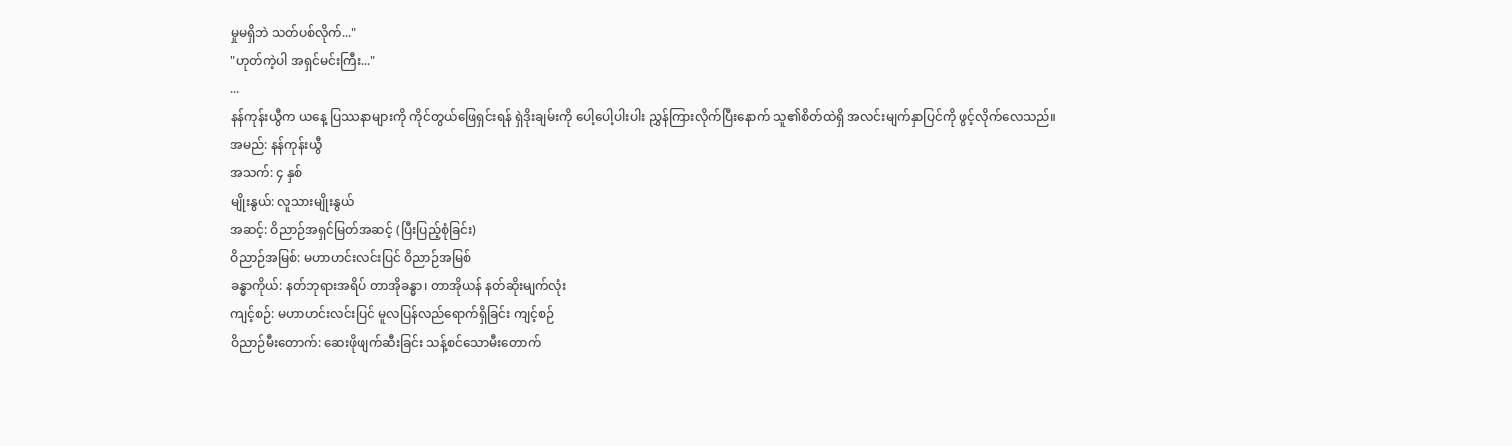မှုမရှိဘဲ သတ်ပစ်လိုက်..."
"ဟုတ်ကဲ့ပါ အရှင်မင်းကြီး..."
...
နန်ကုန်းယွီက ယနေ့ ပြဿနာများကို ကိုင်တွယ်ဖြေရှင်းရန် ရှဲဒိုးချမ်းကို ပေါ့ပေါ့ပါးပါး ညွှန်ကြားလိုက်ပြီးနောက် သူ၏စိတ်ထဲရှိ အလင်းမျက်နှာပြင်ကို ဖွင့်လိုက်လေသည်။
အမည်: နန်ကုန်းယွီ
အသက်: ၄ နှစ်
မျိုးနွယ်: လူသားမျိုးနွယ်
အဆင့်: ဝိညာဉ်အရှင်မြတ်အဆင့် (ပြီးပြည့်စုံခြင်း)
ဝိညာဉ်အမြစ်: မဟာဟင်းလင်းပြင် ဝိညာဉ်အမြစ်
ခန္ဓာကိုယ်: နတ်ဘုရားအရိပ် တာအိုခန္ဓာ၊ တာအိုယန် နတ်ဆိုးမျက်လုံး
ကျင့်စဉ်: မဟာဟင်းလင်းပြင် မူလပြန်လည်ရောက်ရှိခြင်း ကျင့်စဉ်
ဝိညာဉ်မီးတောက်: ဆေးဖိုဖျက်ဆီးခြင်း သန့်စင်သောမီးတောက်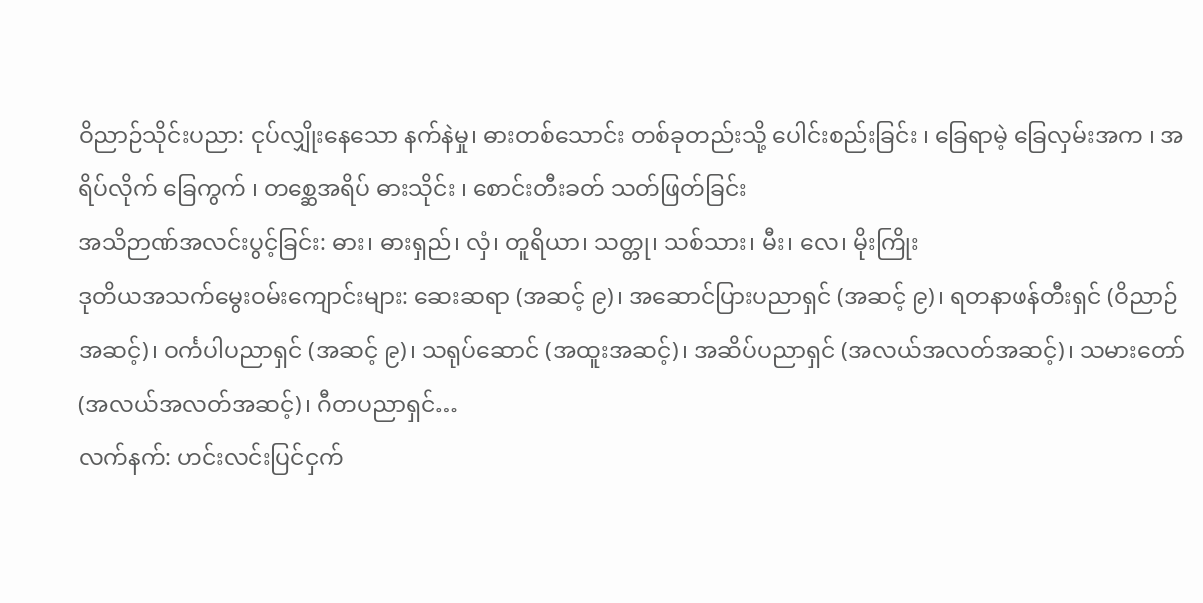ဝိညာဉ်သိုင်းပညာ: ငုပ်လျှိုးနေသော နက်နဲမှု၊ ဓားတစ်သောင်း တစ်ခုတည်းသို့ ပေါင်းစည်းခြင်း ၊ ခြေရာမဲ့ ခြေလှမ်းအက ၊ အရိပ်လိုက် ခြေကွက် ၊ တစ္ဆေအရိပ် ဓားသိုင်း ၊ စောင်းတီးခတ် သတ်ဖြတ်ခြင်း
အသိဉာဏ်အလင်းပွင့်ခြင်း: ဓား၊ ဓားရှည်၊ လှံ၊ တူရိယာ၊ သတ္တု၊ သစ်သား၊ မီး၊ လေ၊ မိုးကြိုး
ဒုတိယအသက်မွေးဝမ်းကျောင်းများ: ဆေးဆရာ (အဆင့် ၉)၊ အဆောင်ပြားပညာရှင် (အဆင့် ၉)၊ ရတနာဖန်တီးရှင် (ဝိညာဉ်အဆင့်)၊ ဝင်္ကပါပညာရှင် (အဆင့် ၉)၊ သရုပ်ဆောင် (အထူးအဆင့်)၊ အဆိပ်ပညာရှင် (အလယ်အလတ်အဆင့်)၊ သမားတော် (အလယ်အလတ်အဆင့်)၊ ဂီတပညာရှင်…
လက်နက်: ဟင်းလင်းပြင်ငှက်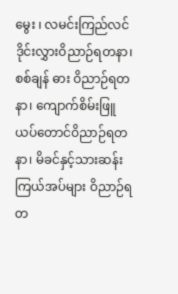မွေး ၊ လမင်းကြည်လင် ဒိုင်းလွှားဝိညာဉ်ရတနာ၊ စစ်ချန် ဓား ဝိညာဉ်ရတနာ၊ ကျောက်စိမ်းဖြူ ယပ်တောင်ဝိညာဉ်ရတနာ၊ မိခင်နှင့်သားဆန်းကြယ်အပ်များ ဝိညာဉ်ရတ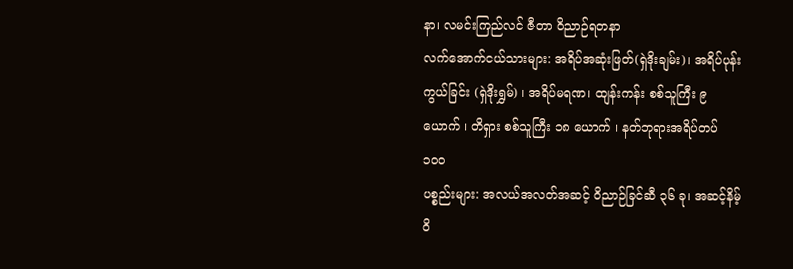နာ၊ လမင်းကြည်လင် ဇီတာ ဝိညာဉ်ရတနာ
လက်အောက်ငယ်သားများ: အရိပ်အဆုံးဖြတ်(ရှဲဒိုးချမ်း)၊ အရိပ်ပုန်းကွယ်ခြင်း (ရှဲဒိုးရွှမ်) ၊ အရိပ်မရဏ၊ ထျန်းကန်း စစ်သူကြီး ၉ ယောက် ၊ တိရှား စစ်သူကြီး ၁၈ ယောက် ၊ နတ်ဘုရားအရိပ်တပ် ၁၀၀
ပစ္စည်းများ: အလယ်အလတ်အဆင့် ဝိညာဉ်ခြင်ဆီ ၃၆ ခု၊ အဆင့်နိမ့် ဝိ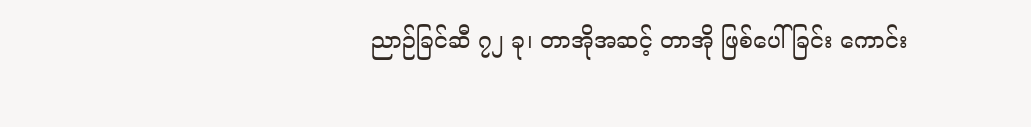ညာဉ်ခြင်ဆီ ၇၂ ခု၊ တာအိုအဆင့် တာအို ဖြစ်ပေါ်ခြင်း ကောင်း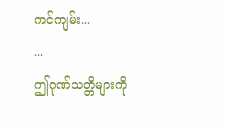ကင်ကျမ်း...
...
ဤဂုဏ်သတ္တိများကို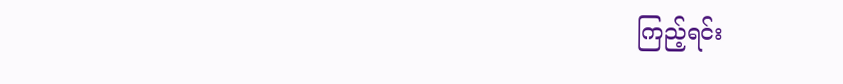ကြည့်ရင်း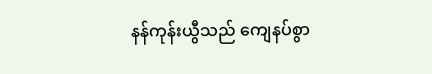နန်ကုန်းယွီသည် ကျေနပ်စွာ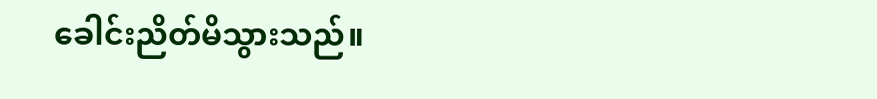ခေါင်းညိတ်မိသွားသည်။